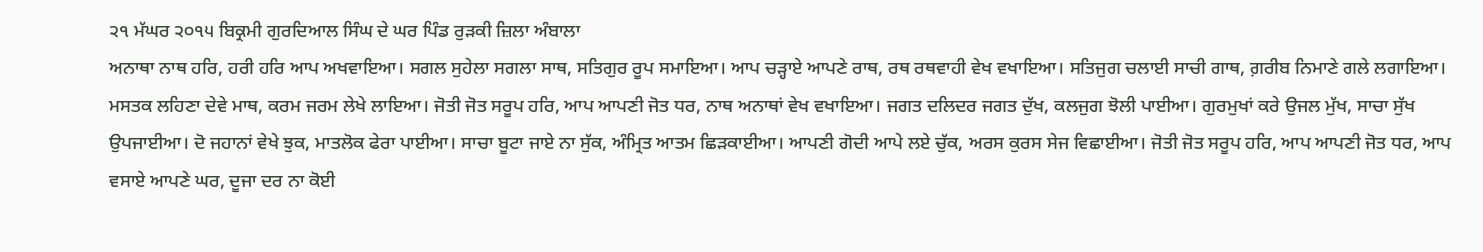੨੧ ਮੱਘਰ ੨੦੧੫ ਬਿਕ੍ਰਮੀ ਗੁਰਦਿਆਲ ਸਿੰਘ ਦੇ ਘਰ ਪਿੰਡ ਰੁੜਕੀ ਜ਼ਿਲਾ ਅੰਬਾਲਾ
ਅਨਾਥਾ ਨਾਥ ਹਰਿ, ਹਰੀ ਹਰਿ ਆਪ ਅਖਵਾਇਆ। ਸਗਲ ਸੁਹੇਲਾ ਸਗਲਾ ਸਾਥ, ਸਤਿਗੁਰ ਰੂਪ ਸਮਾਇਆ। ਆਪ ਚੜ੍ਹਾਏ ਆਪਣੇ ਰਾਥ, ਰਥ ਰਥਵਾਹੀ ਵੇਖ ਵਖਾਇਆ। ਸਤਿਜੁਗ ਚਲਾਈ ਸਾਚੀ ਗਾਥ, ਗ਼ਰੀਬ ਨਿਮਾਣੇ ਗਲੇ ਲਗਾਇਆ। ਮਸਤਕ ਲਹਿਣਾ ਦੇਵੇ ਮਾਥ, ਕਰਮ ਜਰਮ ਲੇਖੇ ਲਾਇਆ। ਜੋਤੀ ਜੋਤ ਸਰੂਪ ਹਰਿ, ਆਪ ਆਪਣੀ ਜੋਤ ਧਰ, ਨਾਥ ਅਨਾਥਾਂ ਵੇਖ ਵਖਾਇਆ। ਜਗਤ ਦਲਿਦਰ ਜਗਤ ਦੁੱਖ, ਕਲਜੁਗ ਝੋਲੀ ਪਾਈਆ। ਗੁਰਮੁਖਾਂ ਕਰੇ ਉਜਲ ਮੁੱਖ, ਸਾਚਾ ਸੁੱਖ ਉਪਜਾਈਆ। ਦੋ ਜਹਾਨਾਂ ਵੇਖੇ ਝੁਕ, ਮਾਤਲੋਕ ਫੇਰਾ ਪਾਈਆ। ਸਾਚਾ ਬੂਟਾ ਜਾਏ ਨਾ ਸੁੱਕ, ਅੰਮ੍ਰਿਤ ਆਤਮ ਛਿੜਕਾਈਆ। ਆਪਣੀ ਗੋਦੀ ਆਪੇ ਲਏ ਚੁੱਕ, ਅਰਸ ਕੁਰਸ ਸੇਜ ਵਿਛਾਈਆ। ਜੋਤੀ ਜੋਤ ਸਰੂਪ ਹਰਿ, ਆਪ ਆਪਣੀ ਜੋਤ ਧਰ, ਆਪ ਵਸਾਏ ਆਪਣੇ ਘਰ, ਦੂਜਾ ਦਰ ਨਾ ਕੋਈ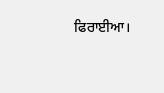ਫਿਰਾਈਆ।